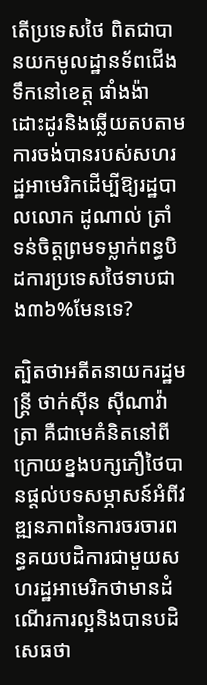តើប្រទេសថៃ ពិតជាបានយកមូលដ្ឋានទ័ពជើងទឹកនៅខេត្ត ផាំងង៉ា ដោះដូរនិងឆ្លើយតបតាមការចង់បានរបស់សហរដ្ឋអាមេរិកដើម្បីឱ្យរដ្ឋបាលលោក ដូណាល់ ត្រាំ ទន់ចិត្តព្រមទម្លាក់ពន្ធបិដការប្រទេសថៃទាបជាង៣៦%មែនទេ?

ត្បិតថាអតីតនាយករដ្ឋមន្ត្រី ថាក់ស៊ីន ស៊ីណាវ៉ាត្រា គឺជាមេគំនិតនៅពីក្រោយខ្នងបក្សភឿថៃបានផ្តល់បទសម្ភាសន៍អំពីវឌ្ឍនភាពនៃការចរចារពន្ធគយបដិការជាមួយសហរដ្ឋអាមេរិកថាមានដំណើរការល្អនិងបានបដិសេធថា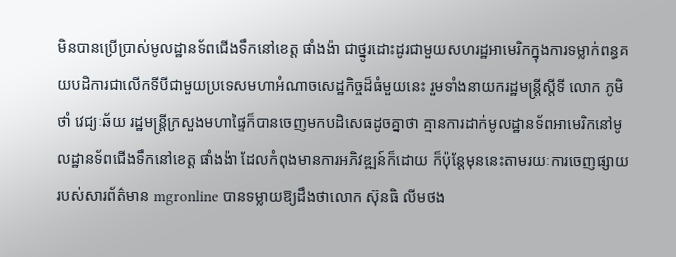មិនបានប្រើប្រាស់មូលដ្ឋានទ័ពជើងទឹកនៅខេត្ត ផាំងង៉ា ជាថ្នូរដោះដូរជាមួយសហរដ្ឋអាមេរិកក្នុងការទម្លាក់ពន្ធគយបដិការជាលើកទីបីជាមួយប្រទេសមហាអំណាចសេដ្ឋកិច្ចដ៏ធំមួយនេះ រួមទាំងនាយករដ្ឋមន្ត្រីស្តីទី លោក ភូមិថាំ វេជ្យៈឆ័យ រដ្ឋមន្ត្រីក្រសួងមហាផ្ទៃក៏បានចេញមកបដិសេធដូចគ្នាថា គ្មានការដាក់មូលដ្ឋានទ័ពអាមេរិកនៅមូលដ្ឋានទ័ពជើងទឹកនៅខេត្ត ផាំងង៉ា ដែលកំពុងមានការអភិវឌ្ឍន៍ក៏ដោយ ក៏ប៉ុន្តែមុននេះតាមរយៈការចេញផ្សាយរបស់សារព័ត៌មាន mgronline បានទម្លាយឱ្យដឹងថាលោក ស៊ុនធិ លីមថង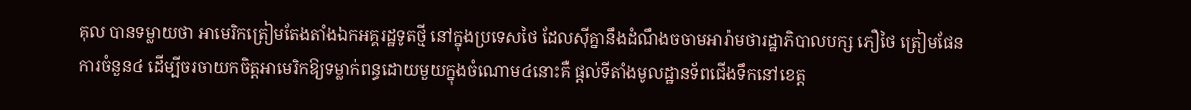គុល បានទម្លាយថា អាមេរិកត្រៀមតែងតាំងឯកអគ្គរដ្ឋទូតថ្មី នៅក្នុងប្រទេសថៃ ដែលស៊ីគ្នានឹងដំណឹងចចាមអារ៉ាមថារដ្ឋាភិបាលបក្ស ភឿថៃ ត្រៀមផែនការចំនួន៤ ដើម្បីចរចាយកចិត្តអាមេរិកឱ្យទម្លាក់ពន្ធដោយមួយក្នុងចំណោម៤នោះគឺ ផ្ដល់ទីតាំងមូលដ្ឋានទ័ពជើងទឹកនៅខេត្ត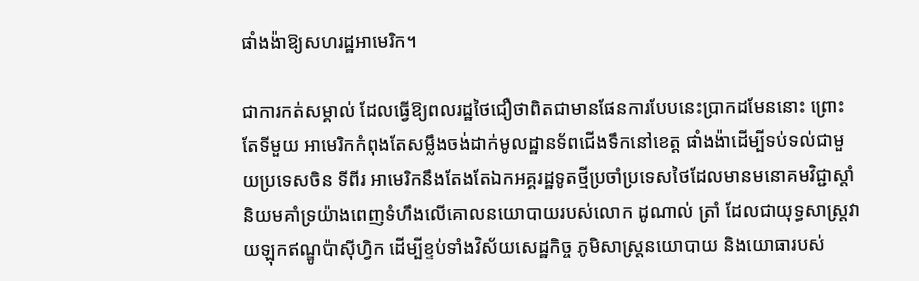ផាំងង៉ាឱ្យសហរដ្ឋអាមេរិក។

ជាការកត់សម្គាល់ ដែលធ្វើឱ្យពលរដ្ឋថៃជឿថាពិតជាមានផែនការបែបនេះប្រាកដមែននោះ ព្រោះតែទីមួយ អាមេរិកកំពុងតែសម្លឹងចង់ដាក់មូលដ្ឋានទ័ពជើងទឹកនៅខេត្ត ផាំងង៉ាដើម្បីទប់ទល់ជាមួយប្រទេសចិន ទីពីរ អាមេរិកនឹងតែងតែឯកអគ្គរដ្ឋទូតថ្មីប្រចាំប្រទេសថៃដែលមានមនោគមវិជ្ជាស្តាំនិយមគាំទ្រយ៉ាងពេញទំហឹងលើគោលនយោបាយរបស់លោក ដូណាល់ ត្រាំ ដែលជាយុទ្ធសាស្ត្រវាយឡុកឥណ្ឌូប៉ាស៊ីហ្វិក ដើម្បីខ្ទប់ទាំងវិស័យសេដ្ឋកិច្ច ភូមិសាស្ត្រនយោបាយ និងយោធារបស់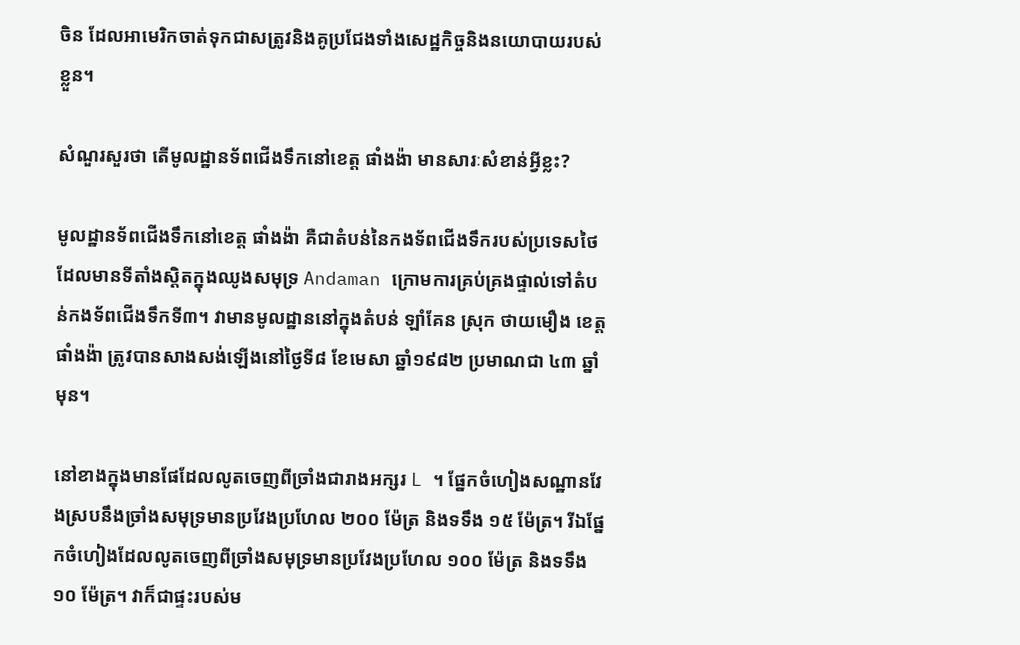ចិន ដែលអាមេរិកចាត់ទុកជាសត្រូវនិងគូប្រជែងទាំងសេដ្ឋកិច្ចនិងនយោបាយរបស់ខ្លួន។

សំណួរសួរថា តើមូលដ្ឋានទ័ពជើងទឹកនៅខេត្ត ផាំងង៉ា មានសារៈសំខាន់អ្វីខ្លះ?

មូលដ្ឋានទ័ពជើងទឹកនៅខេត្ត ផាំងង៉ា គឺជាតំបន់នៃកងទ័ពជើងទឹករបស់ប្រទេសថៃដែលមានទីតាំងស្ដិតក្នុងឈូងសមុទ្រ Andaman ក្រោមការគ្រប់គ្រងផ្ទាល់ទៅតំបន់កងទ័ពជើងទឹកទី៣។ វាមានមូលដ្ឋាននៅក្នុងតំបន់ ឡាំគែន ស្រុក ថាយមឿង ខេត្ត ផាំងង៉ា ត្រូវបានសាងសង់ឡើងនៅថ្ងៃទី៨ ខែមេសា ឆ្នាំ១៩៨២ ប្រមាណជា ៤៣ ឆ្នាំមុន។

នៅខាងក្នុងមានផែដែលលូតចេញពីច្រាំងជារាងអក្សរ L ។ ផ្នែកចំហៀងសណ្ឋានវែងស្របនឹងច្រាំងសមុទ្រមានប្រវែងប្រហែល ២០០ ម៉ែត្រ និងទទឹង ១៥ ម៉ែត្រ។ រីឯផ្នែកចំហៀងដែលលូតចេញពីច្រាំងសមុទ្រមានប្រវែងប្រហែល ១០០ ម៉ែត្រ និងទទឹង ១០ ម៉ែត្រ។ វាក៏ជាផ្ទះរបស់ម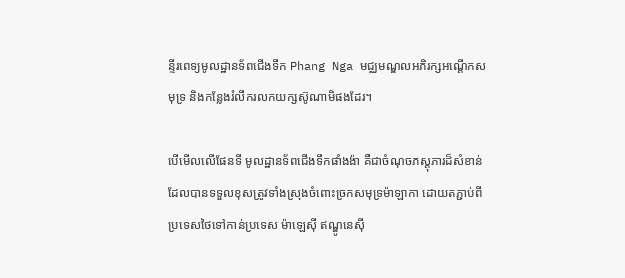ន្ទីរពេទ្យមូលដ្ឋានទ័ពជើងទឹក Phang Nga មជ្ឈមណ្ឌលអភិរក្សអណ្តើកសមុទ្រ និងកន្លែងរំលឹករលកយក្សស៊ូណាមិផងដែរ។

បើមើលលើផែនទី មូលដ្ឋានទ័ពជើងទឹកផាំងង៉ា គឺជាចំណុចភស្តុភារដ៏សំខាន់ដែលបានទទួលខុសត្រូវទាំងស្រុងចំពោះច្រកសមុទ្រម៉ាឡាកា ដោយតភ្ជាប់ពីប្រទេសថៃទៅកាន់ប្រទេស ម៉ាឡេស៊ី ឥណ្ឌូនេស៊ី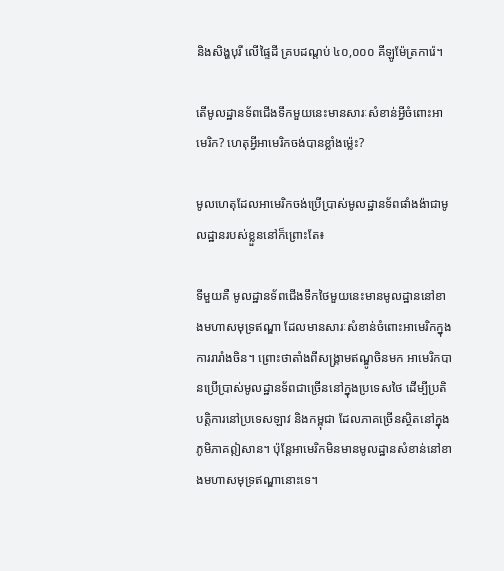និងសិង្ហបុរី លើផ្ទៃដី គ្របដណ្តប់ ៤០,០០០ គីឡូម៉ែត្រការ៉េ។

តើមូលដ្ឋានទ័ពជើងទឹកមួយនេះមានសារៈសំខាន់អ្វីចំពោះអាមេរិក? ហេតុអ្វីអាមេរិកចង់បានខ្លាំងម្ល៉េះ?

មូលហេតុដែលអាមេរិកចង់ប្រើប្រាស់មូលដ្ឋានទ័ពផាំងង៉ាជាមូលដ្ឋានរបស់ខ្លួននៅក៏ព្រោះតែ៖

ទីមួយគឺ មូលដ្ឋានទ័ពជើងទឹកថៃមួយនេះមានមូលដ្ឋាននៅខាងមហាសមុទ្រឥណ្ឌា ដែលមានសារៈសំខាន់ចំពោះអាមេរិកក្នុងការរារាំងចិន។ ព្រោះថាតាំងពីសង្រ្គាមឥណ្ឌូចិនមក អាមេរិកបានប្រើប្រាស់មូលដ្ឋានទ័ពជាច្រើននៅក្នុងប្រទេសថៃ ដើម្បីប្រតិបត្តិការនៅប្រទេសឡាវ និងកម្ពុជា ដែលភាគច្រើនស្ថិតនៅក្នុងភូមិភាគឦសាន។ ប៉ុន្តែអាមេរិកមិនមានមូលដ្ឋានសំខាន់នៅខាងមហាសមុទ្រឥណ្ឌានោះទេ។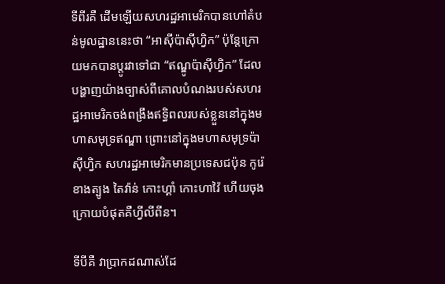ទីពីរគឺ ដើមឡើយសហរដ្ឋអាមេរិកបានហៅតំបន់មូលដ្ឋាននេះថា “អាស៊ីប៉ាស៊ីហ្វិក” ប៉ុន្តែក្រោយមកបានប្តូរវាទៅជា “ឥណ្ឌូប៉ាស៊ីហ្វិក” ដែលបង្ហាញយ៉ាងច្បាស់ពីគោលបំណងរបស់សហរដ្ឋអាមេរិកចង់ពង្រឹងឥទ្ធិពលរបស់ខ្លួននៅក្នុងមហាសមុទ្រឥណ្ឌា ព្រោះនៅក្នុងមហាសមុទ្រប៉ាស៊ីហ្វិក សហរដ្ឋអាមេរិកមានប្រទេសជប៉ុន កូរ៉េខាងត្បូង តៃវ៉ាន់ កោះហ្គាំ កោះហាវ៉ៃ ហើយចុងក្រោយបំផុតគឺហ្វីលីពីន។

ទីបីគឺ វាប្រាកដណាស់ដែ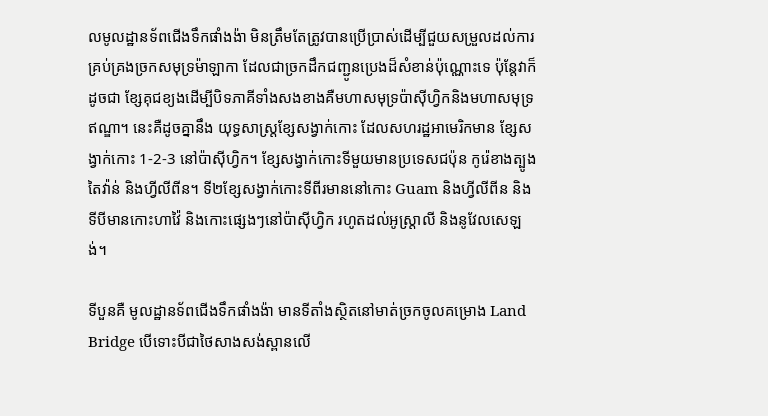លមូលដ្ឋានទ័ពជើងទឹកផាំងង៉ា មិនត្រឹមតែត្រូវបានប្រើប្រាស់ដើម្បីជួយសម្រួលដល់ការគ្រប់គ្រងច្រកសមុទ្រម៉ាឡាកា ដែលជាច្រកដឹកជញ្ជូនប្រេងដ៏សំខាន់ប៉ុណ្ណោះទេ ប៉ុន្តែវាក៏ដូចជា ខ្សែគុជខ្យងដើម្បីបិទភាគីទាំងសងខាងគឺមហាសមុទ្រប៉ាស៊ីហ្វិកនិងមហាសមុទ្រឥណ្ឌា។ នេះគឺដូចគ្នានឹង យុទ្ធសាស្ត្រខ្សែសង្វាក់កោះ ដែលសហរដ្ឋអាមេរិកមាន ខ្សែសង្វាក់កោះ 1-2-3 នៅប៉ាស៊ីហ្វិក។ ខ្សែសង្វាក់កោះទីមួយមានប្រទេសជប៉ុន កូរ៉េខាងត្បូង តៃវ៉ាន់ និងហ្វីលីពីន។ ទី២ខ្សែសង្វាក់កោះទីពីរមាននៅកោះ Guam និងហ្វីលីពីន និងទីបីមានកោះហាវ៉ៃ និងកោះផ្សេងៗនៅប៉ាស៊ីហ្វិក រហូតដល់អូស្ត្រាលី និងនូវែលសេឡង់។

ទីបួនគឺ មូលដ្ឋានទ័ពជើងទឹកផាំងង៉ា មានទីតាំងស្ថិតនៅមាត់ច្រកចូលគម្រោង Land Bridge បើទោះបីជាថៃសាងសង់ស្ពានលើ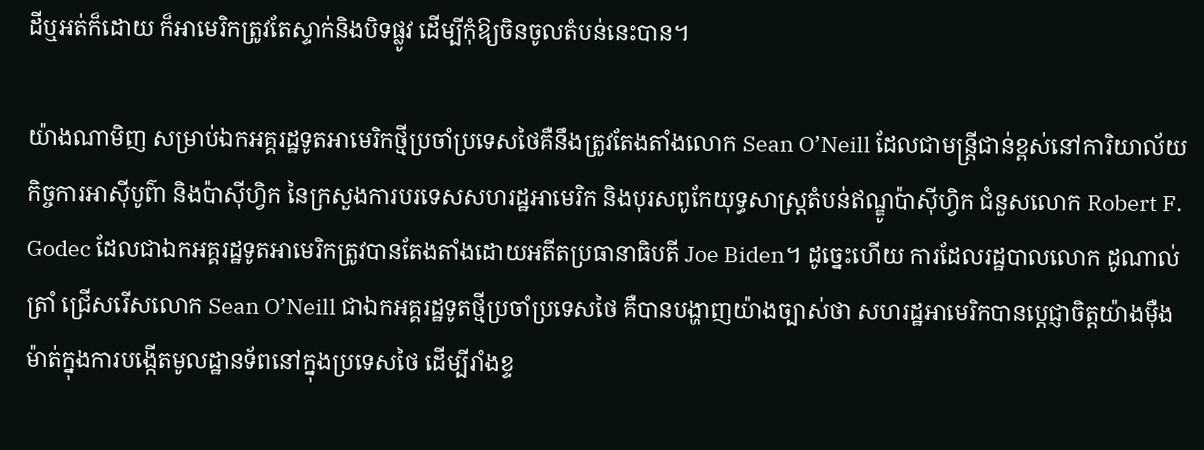ដីឬអត់ក៏ដោយ ក៏អាមេរិកត្រូវតែស្ទាក់និងបិទផ្លូវ ដើម្បីកុំឱ្យចិនចូលតំបន់នេះបាន។

យ៉ាងណាមិញ សម្រាប់ឯកអគ្គរដ្ឋទូតអាមេរិកថ្មីប្រចាំប្រទេសថៃគឺនឹងត្រូវតែងតាំងលោក Sean O’Neill ដែលជាមន្ត្រីជាន់ខ្ពស់នៅការិយាល័យកិច្ចការអាស៊ីបូព៌ា និងប៉ាស៊ីហ្វិក នៃក្រសួងការបរទេសសហរដ្ឋអាមេរិក និងបុរសពូកែយុទ្ធសាស្ត្រតំបន់ឥណ្ឌូប៉ាស៊ីហ្វិក ជំនួសលោក Robert F. Godec ដែលជាឯកអគ្គរដ្ឋទូតអាមេរិកត្រូវបានតែងតាំងដោយអតីតប្រធានាធិបតី Joe Biden។ ដូច្នេះហើយ ការដែលរដ្ឋបាលលោក ដូណាល់ ត្រាំ ជ្រើសរើសលោក Sean O’Neill ជាឯកអគ្គរដ្ឋទូតថ្មីប្រចាំប្រទេសថៃ គឺបានបង្ហាញយ៉ាងច្បាស់ថា សហរដ្ឋអាមេរិកបានប្តេជ្ញាចិត្តយ៉ាងម៉ឺងម៉ាត់ក្នុងការបង្កើតមូលដ្ឋានទ័ពនៅក្នុងប្រទេសថៃ ដើម្បីរាំងខ្ទ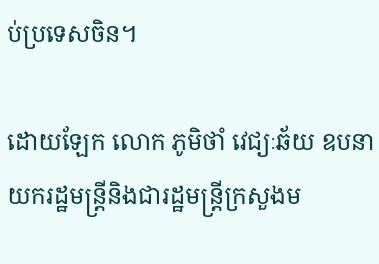ប់ប្រទេសចិន។

ដោយឡែក លោក ភូមិថាំ វេជ្យៈឆ័យ ឧបនាយករដ្ឋមន្ត្រីនិងជារដ្ឋមន្ត្រីក្រសួងម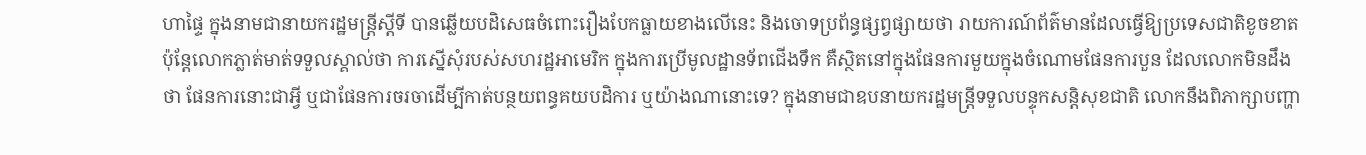ហាផ្ទៃ ក្នុងនាមជានាយករដ្ឋមន្ត្រីស្តីទី បានឆ្លើយបដិសេធចំពោះរឿងបែកធ្លាយខាងលើនេះ និងចោទប្រព័ន្ធផ្សព្វផ្សាយថា រាយការណ៍ព័ត៌មានដែលធ្វើឱ្យប្រទេសជាតិខូចខាត ប៉ុន្តែលោកភ្លាត់មាត់ទទួលស្គាល់ថា ការស្នើសុំរបស់សហរដ្ឋអាមេរិក ក្នុងការប្រើមូលដ្ឋានទ័ពជើងទឹក គឺស្ថិតនៅក្នុងផែនការមួយក្នុងចំណោមផែនការបួន ដែលលោកមិនដឹងថា ផែនការនោះជាអ្វី ឬជាផែនការចរចាដើម្បីកាត់បន្ថយពន្ធគយបដិការ ឬយ៉ាងណានោះទេ? ក្នុងនាមជាឧបនាយករដ្ឋមន្ត្រីទទួលបន្ទុកសន្តិសុខជាតិ លោកនឹងពិភាក្សាបញ្ហា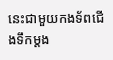នេះជាមួយកងទ័ពជើងទឹកម្ដង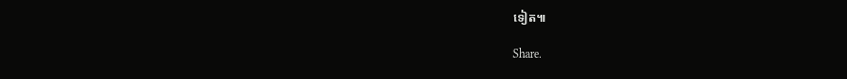ទៀត៕

Share.